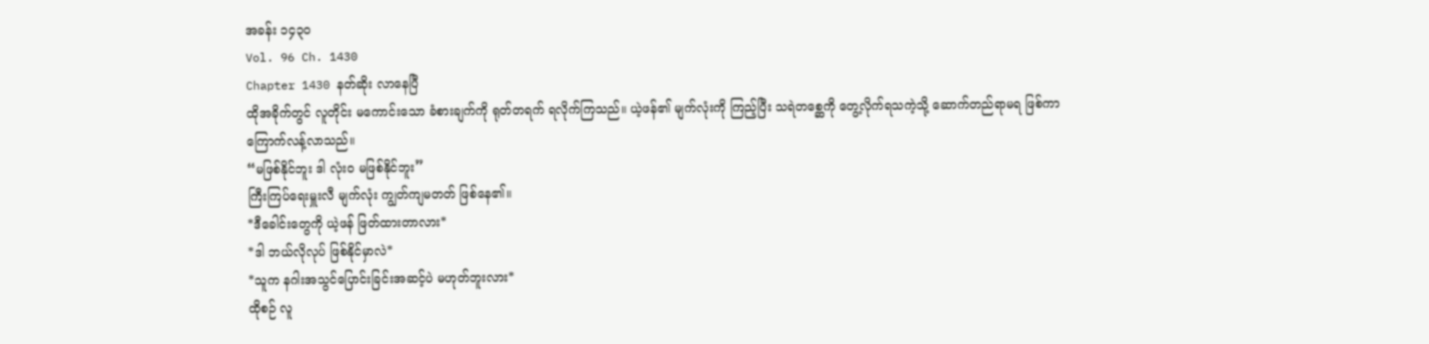အခန်း ၁၄၃၀
Vol. 96 Ch. 1430
Chapter 1430 နတ်ဆိုး လာနေပြီ
ထိုအခိုက်တွင် လူတိုင်း မကောင်းသော ခံစားချက်ကို ရုတ်တရက် ရလိုက်ကြသည်။ ယဲ့ဖန်၏ မျက်လုံးကို ကြည့်ပြီး သရဲတစ္ဆေကို တွေ့လိုက်ရသကဲ့သို့ ဆောက်တည်ရာမရ ဖြစ်ကာ ကြောက်လန့်လာသည်။
“မဖြစ်နိုင်ဘူး ဒါ လုံးဝ မဖြစ်နိုင်ဘူး”
ကြီးကြပ်ရေးမှူးလီ မျက်လုံး ကျွတ်ကျမတတ် ဖြစ်နေ၏။
*ဒီခေါင်းတွေကို ယဲ့ဖန် ဖြတ်ထားတာလား*
*ဒါ ဘယ်လိုလုပ် ဖြစ်နိုင်မှာလဲ*
*သူက နဂါးအသွင်ပြောင်းခြင်းအဆင့်ပဲ မဟုတ်ဘူးလား*
ထိုစဉ် လူ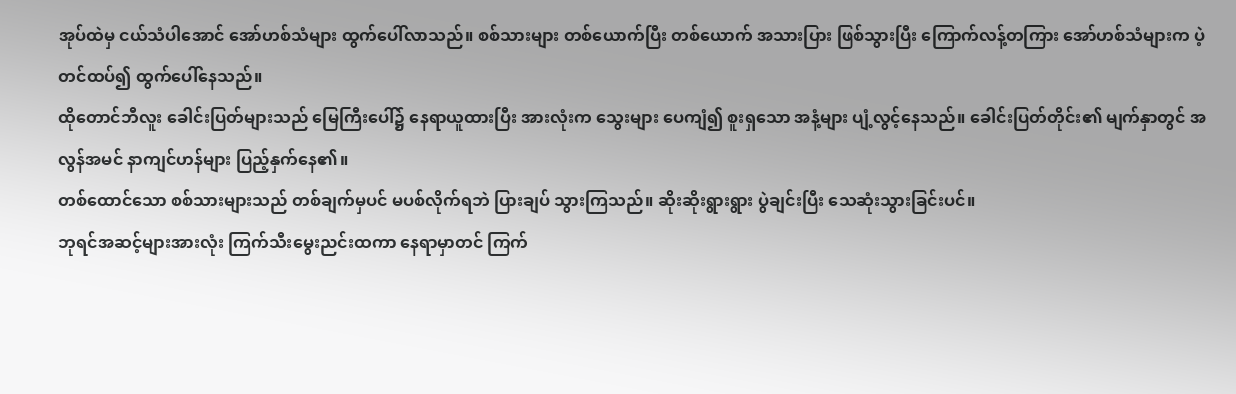အုပ်ထဲမှ ငယ်သံပါအောင် အော်ဟစ်သံများ ထွက်ပေါ်လာသည်။ စစ်သားများ တစ်ယောက်ပြီး တစ်ယောက် အသားပြား ဖြစ်သွားပြီး ကြောက်လန့်တကြား အော်ဟစ်သံများက ပဲ့တင်ထပ်၍ ထွက်ပေါ်နေသည်။
ထိုတောင်ဘီလူး ခေါင်းပြတ်များသည် မြေကြီးပေါ်၌ နေရာယူထားပြီး အားလုံးက သွေးများ ပေကျံ၍ စူးရှသော အနံ့များ ပျံ့လွင့်နေသည်။ ခေါင်းပြတ်တိုင်း၏ မျက်နှာတွင် အလွန်အမင် နာကျင်ဟန်များ ပြည့်နှက်နေ၏။
တစ်ထောင်သော စစ်သားများသည် တစ်ချက်မှပင် မပစ်လိုက်ရဘဲ ပြားချပ် သွားကြသည်။ ဆိုးဆိုးရွားရွား ပွဲချင်းပြီး သေဆုံးသွားခြင်းပင်။
ဘုရင်အဆင့်များအားလုံး ကြက်သီးမွေးညင်းထကာ နေရာမှာတင် ကြက်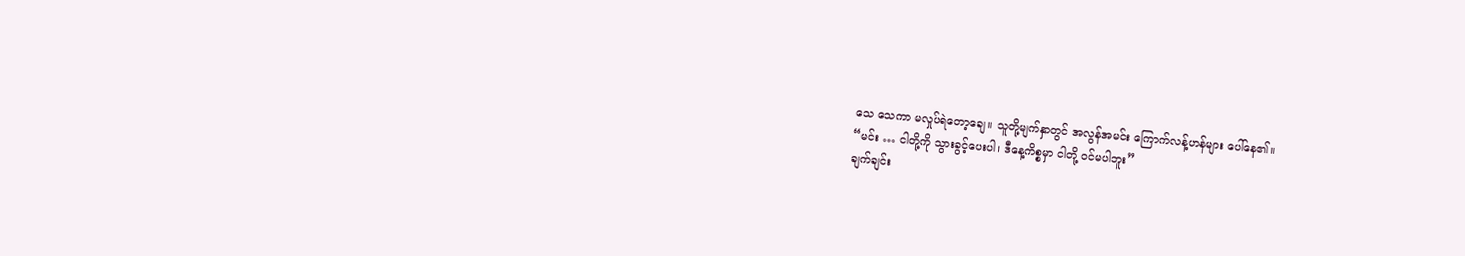သေ သေကာ မလှုပ်ရဲတော့ချေ။ သူတို့မျက်နှာတွင် အလွန်အမင်း ကြောက်လန့်ဟန်များ ပေါ်နေ၏။
“မင်း … ငါတို့ကို သွားခွင့်ပေးပါ၊ ဒီနေ့ကိစ္စမှာ ငါတို့ ဝင်မပါဘူး”
ချက်ချင်း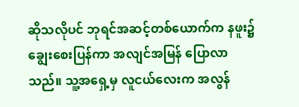ဆိုသလိုပင် ဘုရင်အဆင့်တစ်ယောက်က နဖူး၌ ချွေးစေးပြန်ကာ အလျင်အမြန် ပြောလာသည်။ သူ့အရှေ့မှ လူငယ်လေးက အလွန်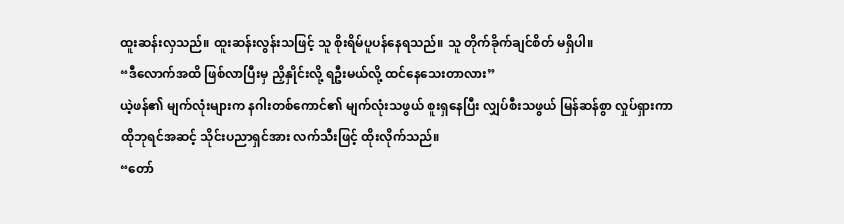ထူးဆန်းလှသည်။ ထူးဆန်းလွန်းသဖြင့် သူ စိုးရိမ်ပူပန်နေရသည်။ သူ တိုက်ခိုက်ချင်စိတ် မရှိပါ။
“ဒီလောက်အထိ ဖြစ်လာပြီးမှ ညှိနှိုင်းလို့ ရဦးမယ်လို့ ထင်နေသေးတာလား”
ယဲ့ဖန်၏ မျက်လုံးများက နဂါးတစ်ကောင်၏ မျက်လုံးသဖွယ် စူးရှနေပြီး လျှပ်စီးသဖွယ် မြန်ဆန်စွာ လှုပ်ရှားကာ ထိုဘုရင်အဆင့် သိုင်းပညာရှင်အား လက်သီးဖြင့် ထိုးလိုက်သည်။
“တော်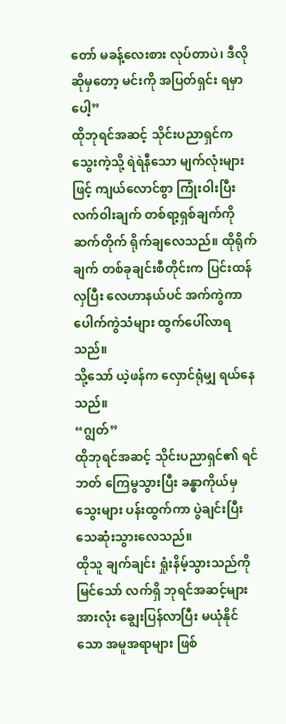တော် မခန့်လေးစား လုပ်တာပဲ၊ ဒီလိုဆိုမှတော့ မင်းကို အပြတ်ရှင်း ရမှာပေါ့”
ထိုဘုရင်အဆင့် သိုင်းပညာရှင်က သွေးကဲ့သို့ ရဲရဲနီသော မျက်လုံးများဖြင့် ကျယ်လောင်စွာ ကြုံးဝါးပြီး လက်ဝါးချက် တစ်ရာ့ရှစ်ချက်ကို ဆက်တိုက် ရိုက်ချလေသည်။ ထိုရိုက်ချက် တစ်ခုချင်းစီတိုင်းက ပြင်းထန်လှပြီး လေဟာနယ်ပင် အက်ကွဲကာ ပေါက်ကွဲသံများ ထွက်ပေါ်လာရသည်။
သို့သော် ယဲ့ဖန်က လှောင်ရုံမျှ ရယ်နေသည်။
“ဂျွတ်”
ထိုဘုရင်အဆင့် သိုင်းပညာရှင်၏ ရင်ဘတ် ကြေမွသွားပြီး ခန္ဓာကိုယ်မှ သွေးများ ပန်းထွက်ကာ ပွဲချင်းပြီး သေဆုံးသွားလေသည်။
ထိုသူ ချက်ချင်း ရှုံးနိမ့်သွားသည်ကိုမြင်သော် လက်ရှိ ဘုရင်အဆင့်များ အားလုံး ချွေးပြန်လာပြီး မယုံနိုင်သော အမူအရာများ ဖြစ်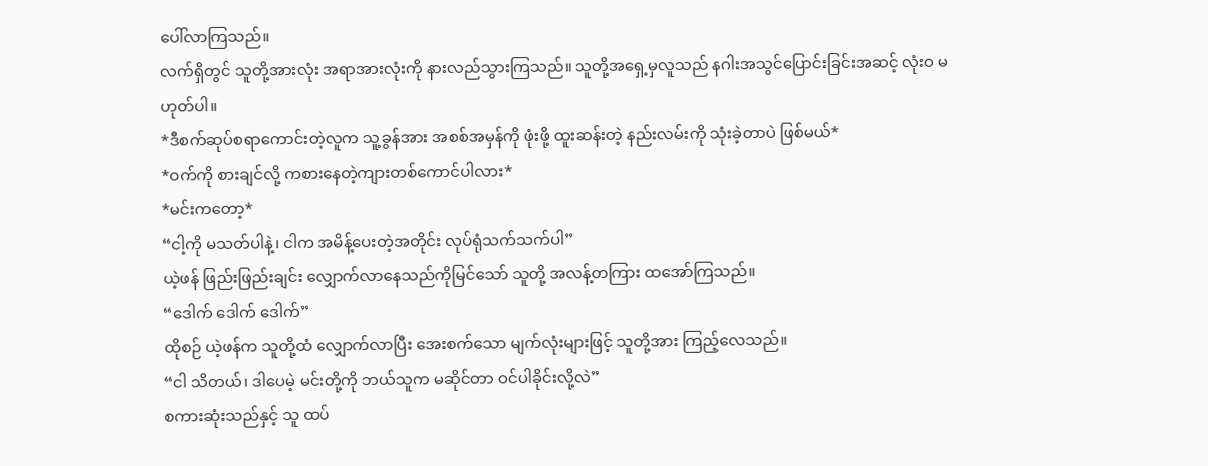ပေါ်လာကြသည်။
လက်ရှိတွင် သူတို့အားလုံး အရာအားလုံးကို နားလည်သွားကြသည်။ သူတို့အရှေ့မှလူသည် နဂါးအသွင်ပြောင်းခြင်းအဆင့် လုံးဝ မဟုတ်ပါ။
*ဒီစက်ဆုပ်စရာကောင်းတဲ့လူက သူ့ခွန်အား အစစ်အမှန်ကို ဖုံးဖို့ ထူးဆန်းတဲ့ နည်းလမ်းကို သုံးခဲ့တာပဲ ဖြစ်မယ်*
*ဝက်ကို စားချင်လို့ ကစားနေတဲ့ကျားတစ်ကောင်ပါလား*
*မင်းကတော့*
“ငါ့ကို မသတ်ပါနဲ့၊ ငါက အမိန့်ပေးတဲ့အတိုင်း လုပ်ရုံသက်သက်ပါ”
ယဲ့ဖန် ဖြည်းဖြည်းချင်း လျှောက်လာနေသည်ကိုမြင်သော် သူတို့ အလန့်တကြား ထအော်ကြသည်။
“ဒေါက် ဒေါက် ဒေါက်”
ထိုစဉ် ယဲ့ဖန်က သူတို့ထံ လျှောက်လာပြီး အေးစက်သော မျက်လုံးများဖြင့် သူတို့အား ကြည့်လေသည်။
“ငါ သိတယ်၊ ဒါပေမဲ့ မင်းတို့ကို ဘယ်သူက မဆိုင်တာ ဝင်ပါခိုင်းလို့လဲ”
စကားဆုံးသည်နှင့် သူ ထပ်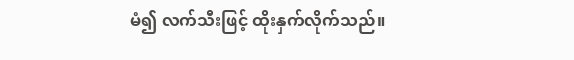မံ၍ လက်သီးဖြင့် ထိုးနှက်လိုက်သည်။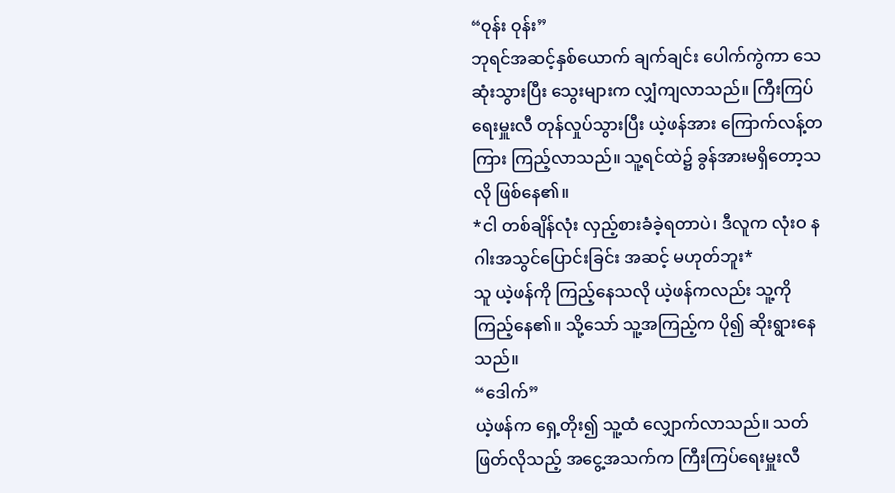“ဝုန်း ဝုန်း”
ဘုရင်အဆင့်နှစ်ယောက် ချက်ချင်း ပေါက်ကွဲကာ သေဆုံးသွားပြီး သွေးများက လျှံကျလာသည်။ ကြီးကြပ်ရေးမှူးလီ တုန်လှုပ်သွားပြီး ယဲ့ဖန်အား ကြောက်လန့်တကြား ကြည့်လာသည်။ သူ့ရင်ထဲ၌ ခွန်အားမရှိတော့သလို ဖြစ်နေ၏။
*ငါ တစ်ချိန်လုံး လှည့်စားခံခဲ့ရတာပဲ၊ ဒီလူက လုံးဝ နဂါးအသွင်ပြောင်းခြင်း အဆင့် မဟုတ်ဘူး*
သူ ယဲ့ဖန်ကို ကြည့်နေသလို ယဲ့ဖန်ကလည်း သူ့ကို ကြည့်နေ၏။ သို့သော် သူ့အကြည့်က ပို၍ ဆိုးရွားနေသည်။
“ဒေါက်”
ယဲ့ဖန်က ရှေ့တိုး၍ သူ့ထံ လျှောက်လာသည်။ သတ်ဖြတ်လိုသည့် အငွေ့အသက်က ကြီးကြပ်ရေးမှူးလီ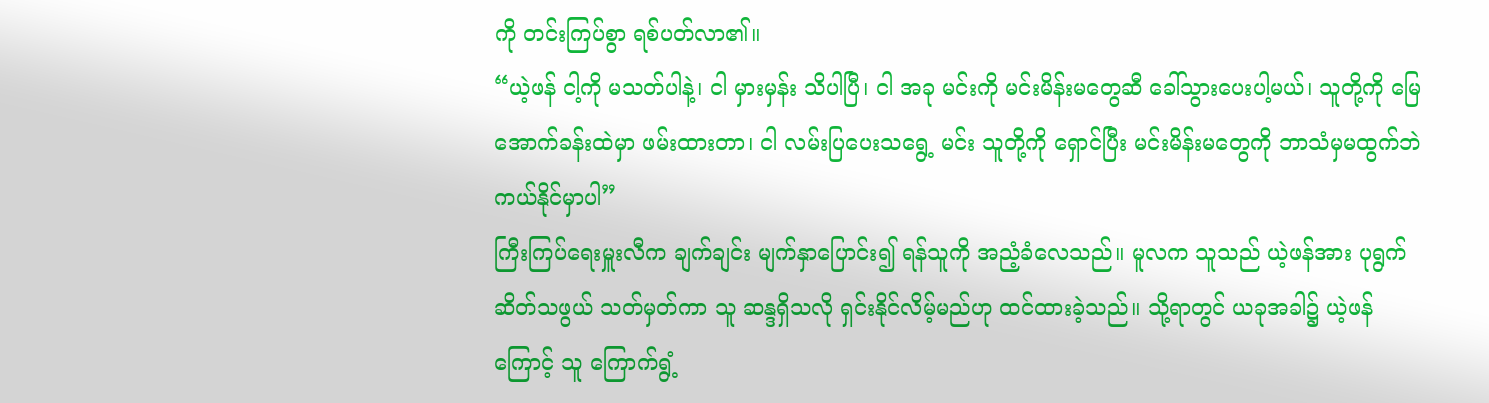ကို တင်းကြပ်စွာ ရစ်ပတ်လာ၏။
“ယဲ့ဖန် ငါ့ကို မသတ်ပါနဲ့၊ ငါ မှားမှန်း သိပါပြီ၊ ငါ အခု မင်းကို မင်းမိန်းမတွေဆီ ခေါ်သွားပေးပါ့မယ်၊ သူတို့ကို မြေအောက်ခန်းထဲမှာ ဖမ်းထားတာ၊ ငါ လမ်းပြပေးသရွေ့ မင်း သူတို့ကို ရှောင်ပြီး မင်းမိန်းမတွေကို ဘာသံမှမထွက်ဘဲ ကယ်နိုင်မှာပါ”
ကြီးကြပ်ရေးမှူးလီက ချက်ချင်း မျက်နှာပြောင်း၍ ရန်သူကို အညံ့ခံလေသည်။ မူလက သူသည် ယဲ့ဖန်အား ပုရွက်ဆိတ်သဖွယ် သတ်မှတ်ကာ သူ ဆန္ဒရှိသလို ရှင်းနိုင်လိမ့်မည်ဟု ထင်ထားခဲ့သည်။ သို့ရာတွင် ယခုအခါ၌ ယဲ့ဖန်ကြောင့် သူ ကြောက်ရွံ့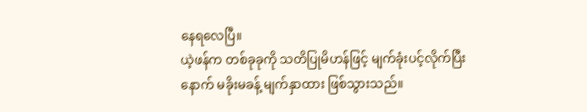နေရလေပြီ။
ယဲ့ဖန်က တစ်ခုခုကို သတိပြုမိဟန်ဖြင့် မျက်ခုံးပင့်လိုက်ပြီးနောက် မခိုးမခန့် မျက်နှာထား ဖြစ်သွားသည်။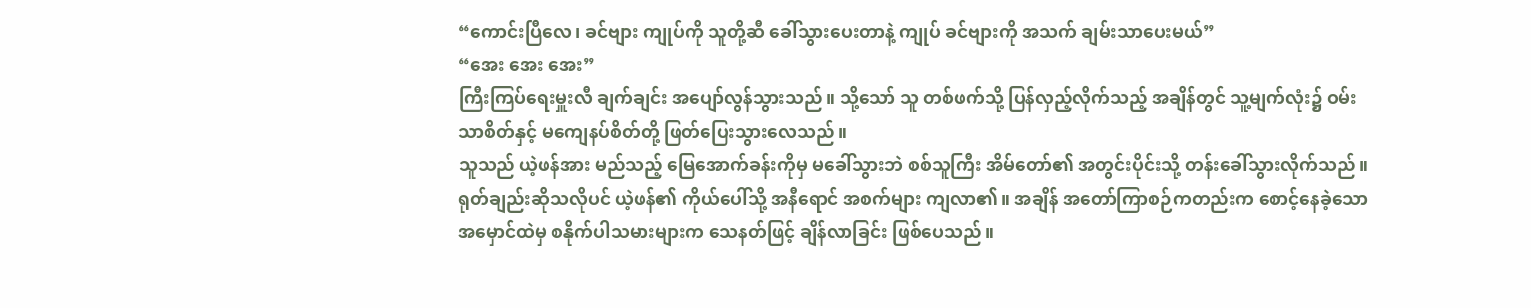“ကောင်းပြီလေ၊ ခင်ဗျား ကျုပ်ကို သူတို့ဆီ ခေါ်သွားပေးတာနဲ့ ကျုပ် ခင်ဗျားကို အသက် ချမ်းသာပေးမယ်”
“အေး အေး အေး”
ကြီးကြပ်ရေးမှူးလီ ချက်ချင်း အပျော်လွန်သွားသည်။ သို့သော် သူ တစ်ဖက်သို့ ပြန်လှည့်လိုက်သည့် အချိန်တွင် သူ့မျက်လုံး၌ ဝမ်းသာစိတ်နှင့် မကျေနပ်စိတ်တို့ ဖြတ်ပြေးသွားလေသည်။
သူသည် ယဲ့ဖန်အား မည်သည့် မြေအောက်ခန်းကိုမှ မခေါ်သွားဘဲ စစ်သူကြီး အိမ်တော်၏ အတွင်းပိုင်းသို့ တန်းခေါ်သွားလိုက်သည်။
ရုတ်ချည်းဆိုသလိုပင် ယဲ့ဖန်၏ ကိုယ်ပေါ်သို့ အနီရောင် အစက်များ ကျလာ၏။ အချိန် အတော်ကြာစဉ်ကတည်းက စောင့်နေခဲ့သော အမှောင်ထဲမှ စနိုက်ပါသမားများက သေနတ်ဖြင့် ချိန်လာခြင်း ဖြစ်ပေသည်။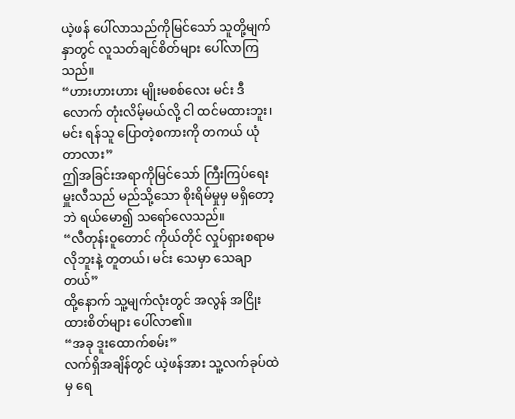ယဲ့ဖန် ပေါ်လာသည်ကိုမြင်သော် သူတို့မျက်နှာတွင် လူသတ်ချင်စိတ်များ ပေါ်လာကြသည်။
“ဟားဟားဟား မျိုးမစစ်လေး မင်း ဒီလောက် တုံးလိမ့်မယ်လို့ ငါ ထင်မထားဘူး၊ မင်း ရန်သူ ပြောတဲ့စကားကို တကယ် ယုံတာလား”
ဤအခြင်းအရာကိုမြင်သော် ကြီးကြပ်ရေးမှူးလီသည် မည်သို့သော စိုးရိမ်မှုမှ မရှိတော့ဘဲ ရယ်မော၍ သရော်လေသည်။
“လီတုန်းဝူတောင် ကိုယ်တိုင် လှုပ်ရှားစရာမလိုဘူးနဲ့ တူတယ်၊ မင်း သေမှာ သေချာတယ်”
ထို့နောက် သူ့မျက်လုံးတွင် အလွန် အငြိုးထားစိတ်များ ပေါ်လာ၏။
“အခု ဒူးထောက်စမ်း”
လက်ရှိအချိန်တွင် ယဲ့ဖန်အား သူ့လက်ခုပ်ထဲမှ ရေ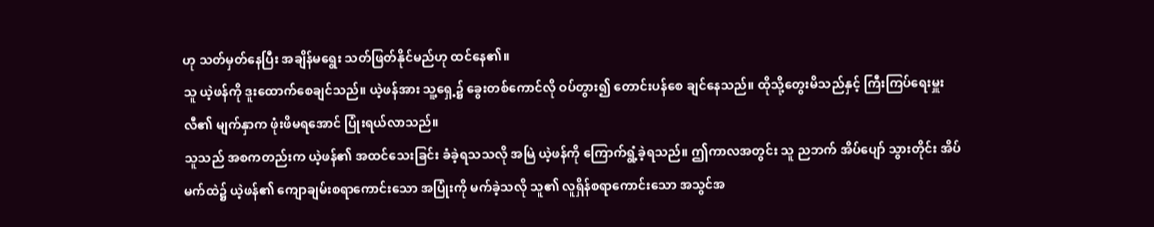ဟု သတ်မှတ်နေပြီး အချိန်မရွေး သတ်ဖြတ်နိုင်မည်ဟု ထင်နေ၏။
သူ ယဲ့ဖန်ကို ဒူးထောက်စေချင်သည်။ ယဲ့ဖန်အား သူ့ရှေ့၌ ခွေးတစ်ကောင်လို ဝပ်တွား၍ တောင်းပန်စေ ချင်နေသည်။ ထိုသို့တွေးမိသည်နှင့် ကြီးကြပ်ရေးမှူးလီ၏ မျက်နှာက ဖုံးဖိမရအောင် ပြုံးရယ်လာသည်။
သူသည် အစကတည်းက ယဲ့ဖန်၏ အထင်သေးခြင်း ခံခဲ့ရသသလို အမြဲ ယဲ့ဖန်ကို ကြောက်ရွံ့ခဲ့ရသည်။ ဤကာလအတွင်း သူ ညဘက် အိပ်ပျော် သွားတိုင်း အိပ်မက်ထဲ၌ ယဲ့ဖန်၏ ကျောချမ်းစရာကောင်းသော အပြုံးကို မက်ခဲ့သလို သူ၏ လူရှိန်စရာကောင်းသော အသွင်အ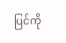ပြင်ကို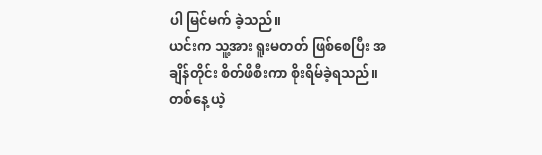ပါ မြင်မက် ခဲ့သည်။
ယင်းက သူ့အား ရူးမတတ် ဖြစ်စေပြီး အချိန်တိုင်း စိတ်ဖိစီးကာ စိုးရိမ်ခဲ့ရသည်။ တစ်နေ့ ယဲ့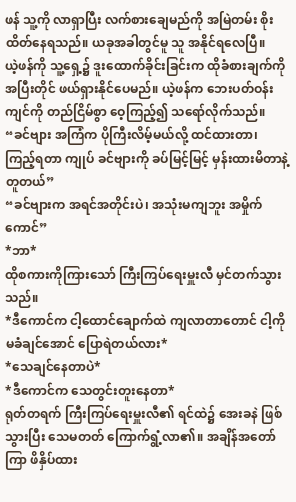ဖန် သူ့ကို လာရှာပြီး လက်စားချေမည်ကို အမြဲတမ်း စိုးထိတ်နေရသည်။ ယခုအခါတွင်မူ သူ အနိုင်ရလေပြီ။
ယဲ့ဖန်ကို သူ့ရှေ့၌ ဒူးထောက်ခိုင်းခြင်းက ထိုခံစားချက်ကို အပြီးတိုင် ဖယ်ရှားနိုင်ပေမည်။ ယဲ့ဖန်က ဘေးပတ်ဝန်းကျင်ကို တည်ငြိမ်စွာ ဝေ့ကြည့်၍ သရော်လိုက်သည်။
“ခင်ဗျား အကြံက ပိုကြီးလိမ့်မယ်လို့ ထင်ထားတာ၊ ကြည့်ရတာ ကျုပ် ခင်ဗျားကို ခပ်မြင့်မြင့် မှန်းထားမိတာနဲ့ တူတယ်”
“ခင်ဗျားက အရင်အတိုင်းပဲ၊ အသုံးမကျဘူး အမှိုက်ကောင်”
*ဘာ*
ထိုစကားကိုကြားသော် ကြီးကြပ်ရေးမှူးလီ မှင်တက်သွားသည်။
*ဒီကောင်က ငါ့ထောင်ချောက်ထဲ ကျလာတာတောင် ငါ့ကို မခံချင်အောင် ပြောရဲတယ်လား*
*သေချင်နေတာပဲ*
*ဒီကောင်က သေတွင်းတူးနေတာ*
ရုတ်တရက် ကြီးကြပ်ရေးမှူးလီ၏ ရင်ထဲ၌ အေးခနဲ ဖြစ်သွားပြီး သေမတတ် ကြောက်ရွံ့လာ၏။ အချိန်အတော်ကြာ ဖိနှိပ်ထား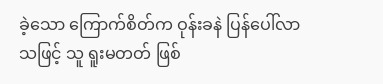ခဲ့သော ကြောက်စိတ်က ဝုန်းခနဲ ပြန်ပေါ်လာသဖြင့် သူ ရူးမတတ် ဖြစ်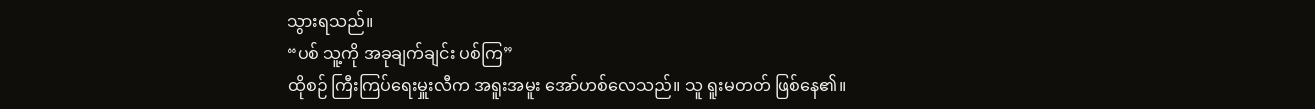သွားရသည်။
“ပစ် သူ့ကို အခုချက်ချင်း ပစ်ကြ”
ထိုစဉ် ကြီးကြပ်ရေးမှူးလီက အရူးအမူး အော်ဟစ်လေသည်။ သူ ရူးမတတ် ဖြစ်နေ၏။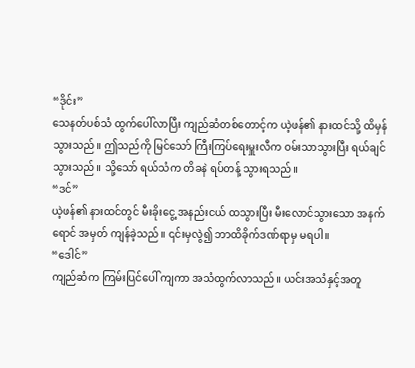“ဒိုင်း”
သေနတ်ပစ်သံ ထွက်ပေါ်လာပြီး ကျည်ဆံတစ်တောင့်က ယဲ့ဖန်၏ နားထင်သို့ ထိမှန်သွားသည်။ ဤသည်ကို မြင်သော် ကြီးကြပ်ရေးမှူးလီက ဝမ်းသာသွားပြီး ရယ်ချင်သွားသည်။ သို့သော် ရယ်သံက တိခနဲ ရပ်တန့် သွားရသည်။
“ဒင်”
ယဲ့ဖန်၏ နားထင်တွင် မီးခိုးငွေ့ အနည်းငယ် ထသွားပြီး မီးလောင်သွားသော အနက်ရောင် အမှတ် ကျန်ခဲ့သည်။ ၎င်းမှလွဲ၍ ဘာထိခိုက်ဒဏ်ရာမှ မရပါ။
“ဒေါင်”
ကျည်ဆံက ကြမ်းပြင်ပေါ် ကျကာ အသံထွက်လာသည်။ ယင်းအသံနှင့်အတူ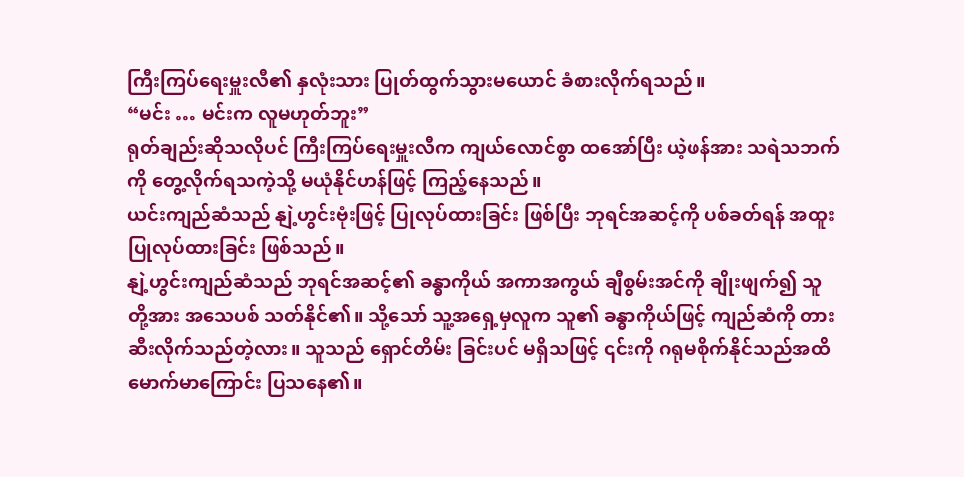ကြီးကြပ်ရေးမှူးလီ၏ နှလုံးသား ပြုတ်ထွက်သွားမယောင် ခံစားလိုက်ရသည်။
“မင်း … မင်းက လူမဟုတ်ဘူး”
ရုတ်ချည်းဆိုသလိုပင် ကြီးကြပ်ရေးမှူးလီက ကျယ်လောင်စွာ ထအော်ပြီး ယဲ့ဖန်အား သရဲသဘက်ကို တွေ့လိုက်ရသကဲ့သို့ မယုံနိုင်ဟန်ဖြင့် ကြည့်နေသည်။
ယင်းကျည်ဆံသည် နျဲ့ဟွင်းဗုံးဖြင့် ပြုလုပ်ထားခြင်း ဖြစ်ပြီး ဘုရင်အဆင့်ကို ပစ်ခတ်ရန် အထူးပြုလုပ်ထားခြင်း ဖြစ်သည်။
နျဲ့ဟွင်းကျည်ဆံသည် ဘုရင်အဆင့်၏ ခန္ဓာကိုယ် အကာအကွယ် ချီစွမ်းအင်ကို ချိုးဖျက်၍ သူတို့အား အသေပစ် သတ်နိုင်၏။ သို့သော် သူ့အရှေ့မှလူက သူ၏ ခန္ဓာကိုယ်ဖြင့် ကျည်ဆံကို တားဆီးလိုက်သည်တဲ့လား။ သူသည် ရှောင်တိမ်း ခြင်းပင် မရှိသဖြင့် ၎င်းကို ဂရုမစိုက်နိုင်သည်အထိ မောက်မာကြောင်း ပြသနေ၏။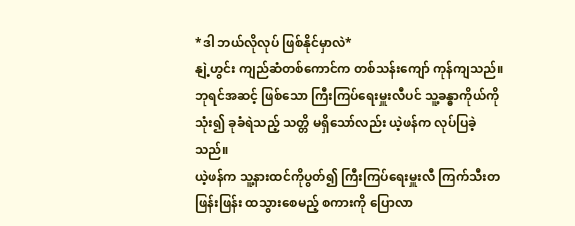*ဒါ ဘယ်လိုလုပ် ဖြစ်နိုင်မှာလဲ*
နျဲ့ဟွင်း ကျည်ဆံတစ်ကောင်က တစ်သန်းကျော် ကုန်ကျသည်။ ဘုရင်အဆင့် ဖြစ်သော ကြီးကြပ်ရေးမှူးလီပင် သူ့ခန္ဓာကိုယ်ကိုသုံး၍ ခုခံရဲသည့် သတ္တိ မရှိသော်လည်း ယဲ့ဖန်က လုပ်ပြခဲ့သည်။
ယဲ့ဖန်က သူ့နားထင်ကိုပွတ်၍ ကြီးကြပ်ရေးမှူးလီ ကြက်သီးတဖြန်းဖြန်း ထသွားစေမည့် စကားကို ပြောလာ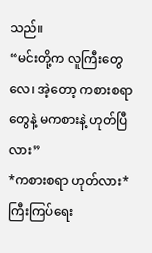သည်။
“မင်းတို့က လူကြီးတွေလေ၊ အဲ့တော့ ကစားစရာတွေနဲ့ မကစားနဲ့ ဟုတ်ပြီလား”
*ကစားစရာ ဟုတ်လား*
ကြီးကြပ်ရေး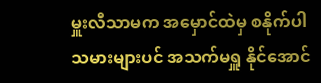မှူးလီသာမက အမှောင်ထဲမှ စနိုက်ပါသမားများပင် အသက်မရှူ နိုင်အောင်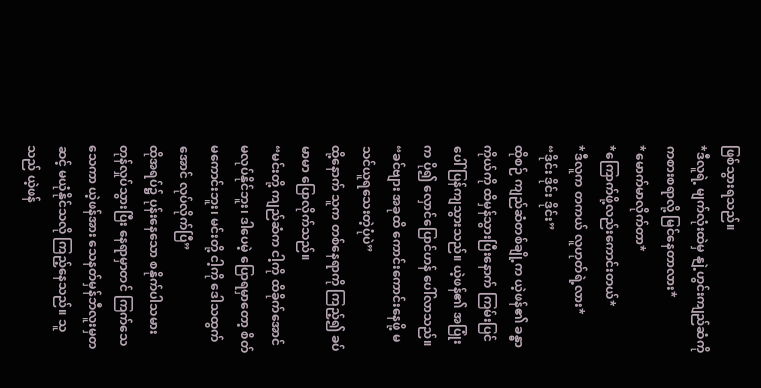ဖြစ်သွားရသည်။
*ဒီလူရဲ့ မျက်လုံးထဲမှ နျဲ့ဟွင်းကျည်ဆံကို ကစားစရာလို့ မြင်နေတာလား*
*မောက်မာလိုက်တာ*
*ကြောက်ဖို့လည်းကောင်းတယ်*
*ဒီလူက တကယ် လူဟုတ်ရဲ့လား*
“ဒိုင်း ဒိုင်း ဒိုင်း”
ထိုစဉ် ကျည်ဆံတစ်ချို့က ယဲ့ဖန်၏ ခန္ဓာကိုယ်ကို ထိမှန်သွားပြီးနောက် ကြမ်းပြင်ပေါ် ပြန်ကျသွားသည်။ ယဲ့ဖန်၏ အပြုံးက ပို၍ လှောင်ပြောင်ဟန် ပေါ်လာသည်။
“ခင်ဗျား အခုထိ ကောင်းကောင်းနေဖို့ မသင်ယူရသေးတဲ့ပုံပဲ”
ထို့နောက် သူက တစ်နေရာကို ကြည့်၍ ခပ်မာမာ ပြောလိုက်သည်။
“မင်းတို့ ကျည်ဆံက ငါ့ကို ထိခိုက်အောင် မလုပ်နိုင်ဘူး၊ ဒါပေမဲ့ ပြောရမှာတော့ စိတ်မကောင်းဘူး၊ မင်းတို့ ငါ့ကို ဒေါသထွက်အောင် လုပ်လိုက်ပြီ”
ထိုအရပ်၌ ပုန်းနေသော စနိုက်ပါသမား တုန်လှုပ်သွားပြီး နေရာမှာတင် ကြက်သေ သေကာ ယဲ့ဖန်အား သေနတ်မှန်ဘီလူးမှတဆင့် မယုံနိုင်သလို ကြည့်နေသည်။ သူသည် ယဲ့ဖန်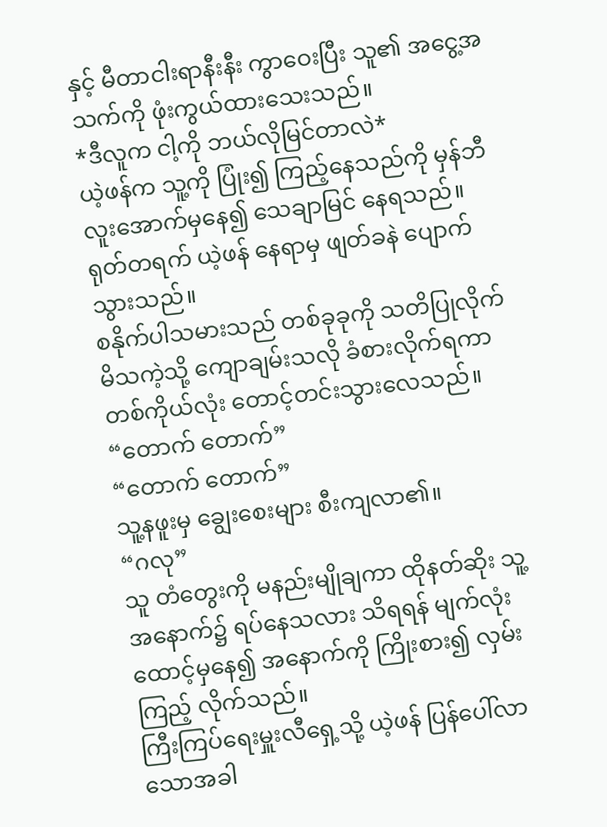နှင့် မီတာငါးရာနီးနီး ကွာဝေးပြီး သူ၏ အငွေ့အသက်ကို ဖုံးကွယ်ထားသေးသည်။
*ဒီလူက ငါ့ကို ဘယ်လိုမြင်တာလဲ*
ယဲ့ဖန်က သူ့ကို ပြုံး၍ ကြည့်နေသည်ကို မှန်ဘီလူးအောက်မှနေ၍ သေချာမြင် နေရသည်။ ရုတ်တရက် ယဲ့ဖန် နေရာမှ ဖျတ်ခနဲ ပျောက်သွားသည်။
စနိုက်ပါသမားသည် တစ်ခုခုကို သတိပြုလိုက်မိသကဲ့သို့ ကျောချမ်းသလို ခံစားလိုက်ရကာ တစ်ကိုယ်လုံး တောင့်တင်းသွားလေသည်။
“တောက် တောက်”
“တောက် တောက်”
သူ့နဖူးမှ ချွေးစေးများ စီးကျလာ၏။
“ဂလု”
သူ တံတွေးကို မနည်းမျိုချကာ ထိုနတ်ဆိုး သူ့အနောက်၌ ရပ်နေသလား သိရရန် မျက်လုံးထောင့်မှနေ၍ အနောက်ကို ကြိုးစား၍ လှမ်းကြည့် လိုက်သည်။
ကြီးကြပ်ရေးမှူးလီရှေ့သို့ ယဲ့ဖန် ပြန်ပေါ်လာသောအခါ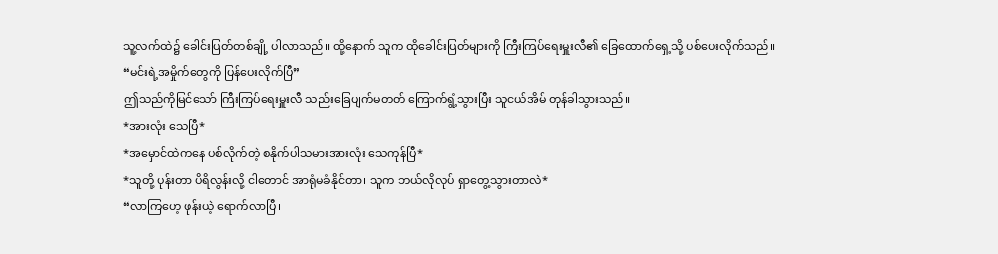သူ့လက်ထဲ၌ ခေါင်းပြတ်တစ်ချို့ ပါလာသည်။ ထို့နောက် သူက ထိုခေါင်းပြတ်များကို ကြီးကြပ်ရေးမှူးလီ၏ ခြေထောက်ရှေ့သို့ ပစ်ပေးလိုက်သည်။
“မင်းရဲ့အမှိုက်တွေကို ပြန်ပေးလိုက်ပြီ”
ဤသည်ကိုမြင်သော် ကြီးကြပ်ရေးမှူးလီ သည်းခြေပျက်မတတ် ကြောက်ရွံ့သွားပြီး သူငယ်အိမ် တုန်ခါသွားသည်။
*အားလုံး သေပြီ*
*အမှောင်ထဲကနေ ပစ်လိုက်တဲ့ စနိုက်ပါသမားအားလုံး သေကုန်ပြီ*
*သူတို့ ပုန်းတာ ပိရိလွန်းလို့ ငါတောင် အာရုံမခံနိုင်တာ၊ သူက ဘယ်လိုလုပ် ရှာတွေ့သွားတာလဲ*
“လာကြဟေ့ ဖုန်းယဲ့ ရောက်လာပြီ၊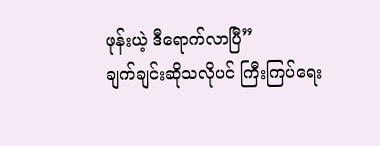ဖုန်းယဲ့ ဒီရောက်လာပြီ”
ချက်ချင်းဆိုသလိုပင် ကြီးကြပ်ရေး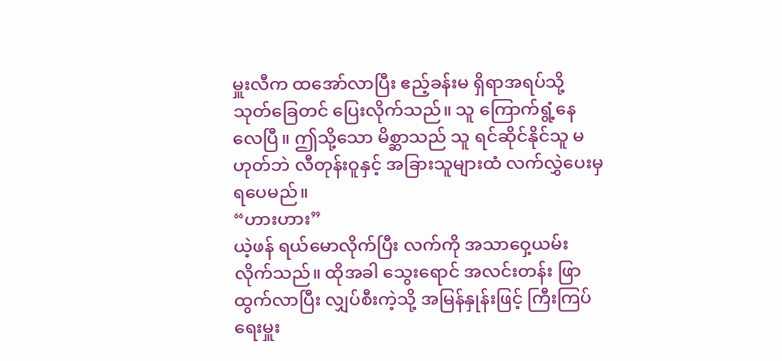မှူးလီက ထအော်လာပြီး ဧည့်ခန်းမ ရှိရာအရပ်သို့ သုတ်ခြေတင် ပြေးလိုက်သည်။ သူ ကြောက်ရွံ့နေလေပြီ။ ဤသို့သော မိစ္ဆာသည် သူ ရင်ဆိုင်နိုင်သူ မဟုတ်ဘဲ လီတုန်းဝူနှင့် အခြားသူများထံ လက်လွှဲပေးမှ ရပေမည်။
“ဟားဟား”
ယဲ့ဖန် ရယ်မောလိုက်ပြီး လက်ကို အသာဝှေ့ယမ်းလိုက်သည်။ ထိုအခါ သွေးရောင် အလင်းတန်း ဖြာထွက်လာပြီး လျှပ်စီးကဲ့သို့ အမြန်နှုန်းဖြင့် ကြီးကြပ်ရေးမှူး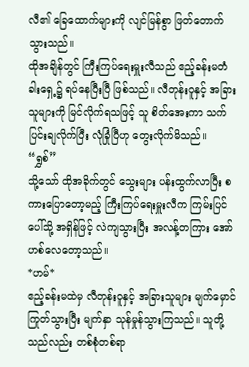လီ၏ ခြေထောက်များကို လျင်မြန်စွာ ဖြတ်တောက် သွားသည်။
ထိုအချိန်တွင် ကြီးကြပ်ရေးမှူးလီသည် ဧည့်ခန်းမတံခါးရှေ့၌ ရပ်နေပြီးပြီ ဖြစ်သည်။ လီတုန်းဝူနှင့် အခြားသူများကို မြင်လိုက်ရသဖြင့် သူ စိတ်အေးကာ သက်ပြင်းချလိုက်ပြီး လုံခြုံပြီဟု တွေးလိုက်မိသည်။
“ရွှစ်”
သို့သော် ထိုအခိုက်တွင် သွေးများ ပန်းထွက်လာပြီး စကားပြောတော့မည့် ကြီးကြပ်ရေးမှူးလီက ကြမ်းပြင်ပေါ်သို့ အရှိန်ဖြင့် လဲကျသွားပြီး အလန့်တကြား အော်ဟစ်လေတော့သည်။
*ဟမ်*
ဧည့်ခန်းမထဲမှ လီတုန်းဝူနှင့် အခြားသူများ မျက်မှောင်ကြုတ်သွားပြီး မျက်နှာ သုန်မှုန်သွားကြသည်။ သူတို့သည်လည်း တစ်စုံတစ်ရာ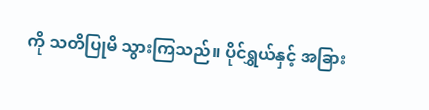ကို သတိပြုမိ သွားကြသည်။ ပိုင်ရွှယ်နှင့် အခြား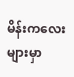မိန်းကလေးများမှာ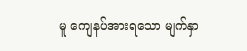မူ ကျေနပ်အားရသော မျက်နှာ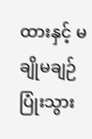ထားနှင့် မချိုမချဉ် ပြုံးသွား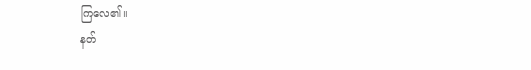ကြလေ၏။
နတ်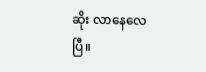ဆိုး လာနေလေပြီ။